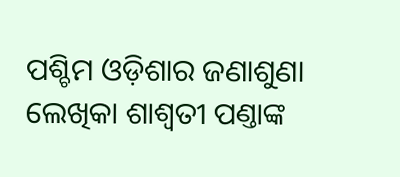ପଶ୍ଚିମ ଓଡ଼ିଶାର ଜଣାଶୁଣା ଲେଖିକା ଶାଶ୍ବତୀ ପଣ୍ତାଙ୍କ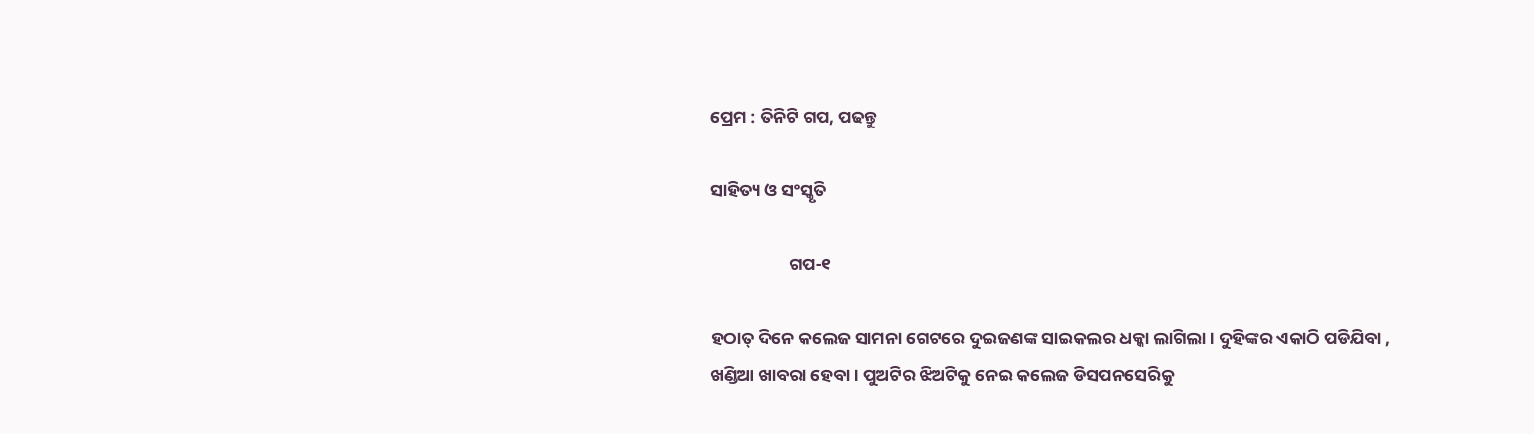ପ୍ରେମ : ତିନିଟି ଗପ, ପଢନ୍ତୁ

ସାହିତ୍ୟ ଓ ସଂସ୍କୃତି

                    ଗପ‐୧

ହଠାତ୍ ଦିନେ କଲେଜ ସାମନା ଗେଟରେ ଦୁଇଜଣଙ୍କ ସାଇକଲର ଧକ୍କା ଲାଗିଲା। ଦୁହିଙ୍କର ଏକାଠି ପଡିଯିବା , ଖଣ୍ଡିଆ ଖାବରା ହେବା। ପୁଅଟିର ଝିଅଟିକୁ ନେଇ କଲେଜ ଡିସପନସେରିକୁ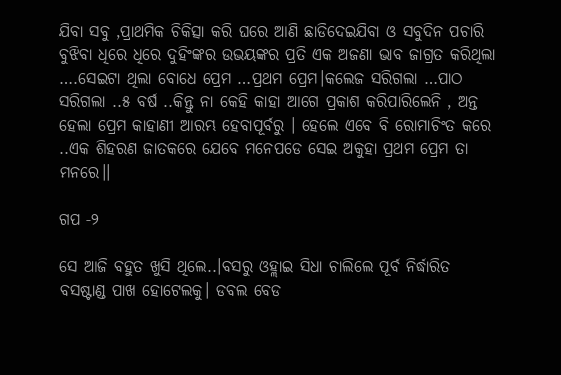ଯିବା ସବୁ ,ପ୍ରାଥମିକ ଚିକିତ୍ସା କରି ଘରେ ଆଣି ଛାଡିଦେଇଯିବା ଓ ସବୁଦିନ ପଚାରି ବୁଝିବା ଧିରେ ଧିରେ ଦୁହିଂଙ୍କର ଉଭୟଙ୍କର ପ୍ରତି ଏକ ଅଜଣା ଭାବ ଜାଗ୍ରତ କରିଥିଲା ….ସେଇଟା ଥିଲା ବୋଧେ ପ୍ରେମ …ପ୍ରଥମ ପ୍ରେମ।କଲେଜ ସରିଗଲା …ପାଠ ସରିଗଲା ..୫ ବର୍ଷ ..କିନ୍ତୁ ନା କେହି କାହା ଆଗେ ପ୍ରକାଶ କରିପାରିଲେନି , ଅନ୍ତ ହେଲା ପ୍ରେମ କାହାଣୀ ଆରମ୍ଭ ହେବାପୂର୍ବରୁ । ହେଲେ ଏବେ ବି ରୋମାଚିଂତ କରେ ..ଏକ ଶିହରଣ ଜାତକରେ ଯେବେ ମନେପଡେ ସେଇ ଅକୁହା ପ୍ରଥମ ପ୍ରେମ ତା ମନରେ।।

ଗପ ‐୨

ସେ ଆଜି ବହୁତ ଖୁସି ଥିଲେ..।ବସରୁ ଓହ୍ଲାଇ ସିଧା ଚାଲିଲେ ପୂର୍ବ ନିର୍ଦ୍ଧାରିତ ବସଷ୍ଟାଣ୍ଡ ପାଖ ହୋଟେଲକୁ। ଡବଲ ବେଡ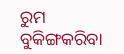ରୁମ ବୁକିଙ୍ଗକରିବା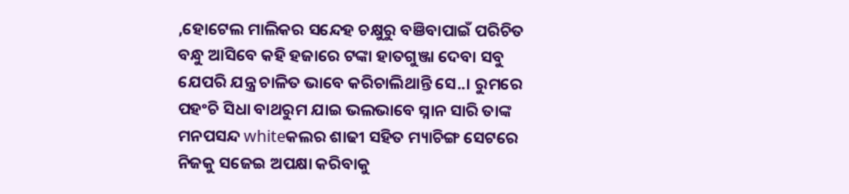,ହୋଟେଲ ମାଲିକର ସନ୍ଦେହ ଚକ୍ଷୁରୁ ବଞିବାପାଇଁ ପରିଚିତ ବନ୍ଧୁ ଆସିବେ କହି ହଜାରେ ଟଙ୍କା ହାତଗୁଞ୍ଜା ଦେବା ସବୁ ଯେପରି ଯନ୍ତ୍ର ଚାଳିତ ଭାବେ କରିଚାଲିଥାନ୍ତି ସେ..। ରୁମରେ ପହଂଚି ସିଧା ବାଥରୁମ ଯାଇ ଭଲଭାବେ ସ୍ନାନ ସାରି ତାଙ୍କ ମନପସନ୍ଦ whiteକଲର ଶାଢୀ ସହିତ ମ୍ୟାଚିଙ୍ଗ ସେଟରେ ନିଜକୁ ସଜେଇ ଅପକ୍ଷା କରିବାକୁ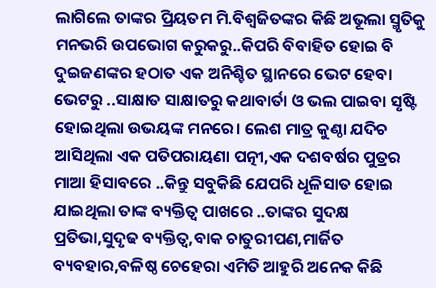ଲାଗିଲେ ତାଙ୍କର ପ୍ରିୟତମ ମି.ବିଶ୍ବଜିତଙ୍କର କିଛି ଅଭୂଲା ସ୍ମୃତିକୁ ମନଭରି ଉପଭୋଗ କରୁକରୁ..କିପରି ବିବାହିତ ହୋଇ ବି ଦୁଇଜଣଙ୍କର ହଠାତ ଏକ ଅନିଶ୍ଚିତ ସ୍ଥାନରେ ଭେଟ ହେବା ଭେଟରୁ ..ସାକ୍ଷାତ ସାକ୍ଷାତରୁ କଥାବାର୍ତା ଓ ଭଲ ପାଇବା ସୃଷ୍ଟି ହୋଇଥିଲା ଉଭୟଙ୍କ ମନରେ। ଲେଶ ମାତ୍ର କୁଣ୍ଠା ଯଦିଚ ଆସିଥିଲା ଏକ ପତିପରାୟଣା ପତ୍ନୀ,ଏକ ଦଶବର୍ଷର ପୁତ୍ରର ମାଆ ହିସାବରେ ..କିନ୍ତୁ ସବୁକିଛି ଯେପରି ଧୂଳିସାତ ହୋଇ ଯାଇଥିଲା ତାଙ୍କ ବ୍ୟକ୍ତିତ୍ବ ପାଖରେ ..ତାଙ୍କର ସୁଦକ୍ଷ ପ୍ରତିଭା,ସୁଦୃଢ ବ୍ୟକ୍ତିତ୍ବ,ବାକ ଚାତୁରୀପଣ,ମାର୍ଜିତ ବ୍ୟବହାର,ବଳିଷ୍ଠ ଚେହେରା ଏମିତି ଆହୁରି ଅନେକ କିଛି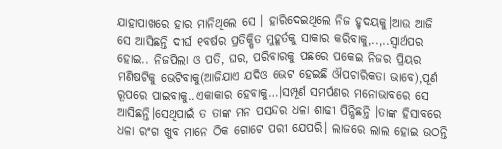ଯାହାପାଖରେ ହାର ମାନିଥିଲେ ସେ । ହାରିଦେଇଥିଲେ ନିଜ ହୃଦୟକୁ।ଆଉ ଆଜି ସେ ଆସିଛନ୍ତି ଦୀର୍ଘ ୧ବର୍ଷର ପ୍ରତିକ୍ଷିତ ମୁହୂର୍ତକୁ ସାକାର କରିବାକୁ,..,..ସ୍ବାର୍ଥପର ହୋଇ.. ନିଜପିଲା ଓ ପତି, ଘର, ପରିବାରକୁ ପଛରେ ପକେଇ ନିଜର ପ୍ରିୟର ମଣିଷଟିକୁ ଭେଟିବାକୁ(ଆଜିଯାଏ ଯଦିଓ ଭେଟ ହେଇଛି ଔପଚାରିକତା ଭାବେ),ପୂର୍ଣ ରୂପରେ ପାଇବାକୁ..ଏକାକାର ହେବାକୁ…।ସମ୍ପୂର୍ଣ ସମର୍ପଣର ମନୋଭାବରେ ସେ ଆସିଛନ୍ତି।ସେଥିପାଇଁ ତ ତାଙ୍କ ମନ ପସନ୍ଦର ଧଳା ଶାଢୀ ପିନ୍ଧିଛନ୍ତି ।ତାଙ୍କ ହିସାବରେ ଧଳା ରଂଗ ଖୁବ ମାନେ ଠିକ ଗୋଟେ ପରୀ ଯେପରି। ଲାଜରେ ଲାଲ ହୋଇ ଉଠନ୍ତି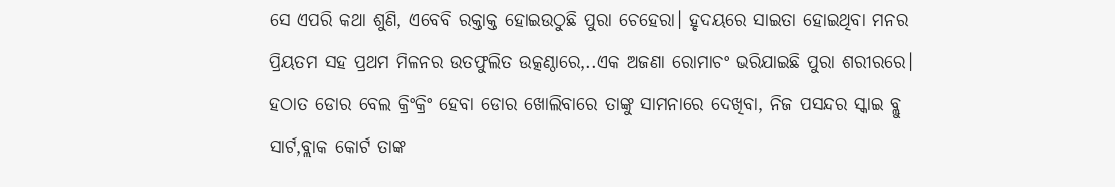ସେ ଏପରି କଥା ଶୁଣି, ଏବେବି ରକ୍ତାକ୍ତ ହୋଇଉଠୁଛି ପୁରା ଚେହେରା। ହୃଦୟରେ ସାଇତା ହୋଇଥିବା ମନର ପ୍ରିୟତମ ସହ ପ୍ରଥମ ମିଳନର ଉତଫୁଲିତ ଉତ୍କଣ୍ଠାରେ,..ଏକ ଅଜଣା ରୋମାଚଂ ଭରିଯାଇଛି ପୁରା ଶରୀରରେ। ହଠାତ ଡୋର ବେଲ କ୍ରିଂକ୍ରିଂ ହେବା ଡୋର ଖୋଲିବାରେ ତାଙ୍କୁ ସାମନାରେ ଦେଖିବା, ନିଜ ପସନ୍ଦର ସ୍କାଇ ବ୍ଲୁ ସାର୍ଟ,ବ୍ଲାକ କୋର୍ଟ ତାଙ୍କ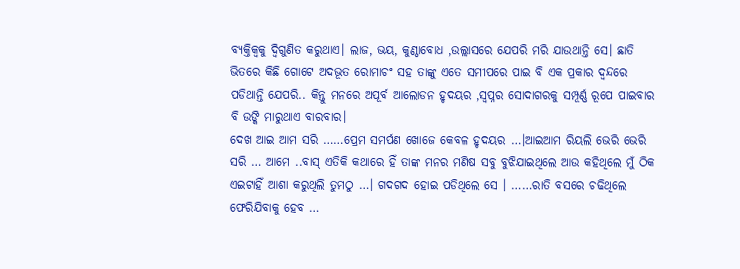ବ୍ୟକ୍ତିକ୍ବକୁ ଦ୍ବିଗୁଣିତ କରୁଥାଏ। ଲାଜ, ଭୟ, କୁଣ୍ଠାବୋଧ ,ଉଲ୍ଲାସରେ ଯେପରି ମରି ଯାଉଥାନ୍ତି ସେ। ଛାତି ଭିତରେ କିଛି ଗୋଟେ ଅଦଭୂତ ରୋମାଚଂ ସହ ତାଙ୍କୁ ଏତେ ସମୀପରେ ପାଇ ବି ଏକ ପ୍ରକାର ଦ୍ବନ୍ଦରେ ପଡିଥାନ୍ତି ଯେପରି.. କିନ୍ତୁ ମନରେ ଅପୂର୍ବ ଆଲୋଡନ ହୃଦୟର ,ସ୍ବପ୍ନର ସୋଦାଗରକୁ ସମ୍ପୂର୍ଣ୍ଣ ରୂପେ ପାଇବାର ବି ଉଙ୍କି ମାରୁଥାଏ ବାରବାର।
ଦେଖ ଆଇ ଆମ ସରି ……ପ୍ରେମ ସମର୍ପଣ ଖୋଜେ କେବଳ ହୃଦୟର …।ଆଇଆମ ରିୟଲି ଭେରି ଭେରି ସରି … ଆମେ ..ବାସ୍ ଏତିକି କଥାରେ ହିଁ ତାଙ୍କ ମନର ମଣିଷ ସବୁ ବୁଝିଯାଇଥିଲେ ଆଉ କହିଥିଲେ ମୁଁ ଠିକ ଏଇଟାହିଁ ଆଶା କରୁଥିଲି ତୁମଠୁ …। ଗଦଗଦ ହୋଇ ପଡିଥିଲେ ସେ । ……ରାତି ବସରେ ଚଢିଥିଲେ ଫେରିଯିବାକୁ ହେବ …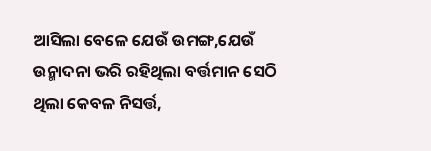ଆସିଲା ବେଳେ ଯେଉଁ ଉମଙ୍ଗ,ଯେଉଁ ଉନ୍ମାଦନା ଭରି ରହିଥିଲା ବର୍ତ୍ତମାନ ସେଠି ଥିଲା କେବଳ ନିସର୍ତ୍ତ,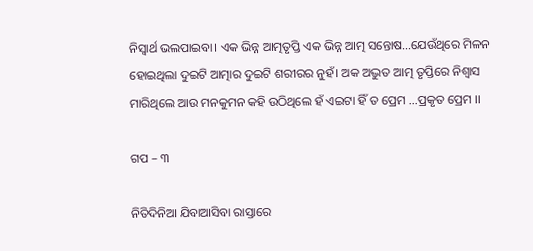ନିସ୍ବାର୍ଥ ଭଲପାଇବା। ଏକ ଭିନ୍ନ ଆତ୍ମତୃପ୍ତି ଏକ ଭିନ୍ନ ଆତ୍ମ ସନ୍ତୋଷ…ଯେଉଁଥିରେ ମିଳନ ହୋଇଥିଲା ଦୁଇଟି ଆତ୍ମାର ଦୁଇଟି ଶରୀରର ନୁହଁ। ଅକ ଅଦ୍ଭୁତ ଆତ୍ମ ତୃପ୍ତିରେ ନିଶ୍ବାସ ମାରିଥିଲେ ଆଉ ମନକୁମନ କହି ଉଠିଥିଲେ ହଁ ଏଇଟା ହିଁ ତ ପ୍ରେମ …ପ୍ରକୃତ ପ୍ରେମ ।।

ଗପ – ୩

ନିତିଦିନିଆ ଯିବାଆସିବା ରାସ୍ତାରେ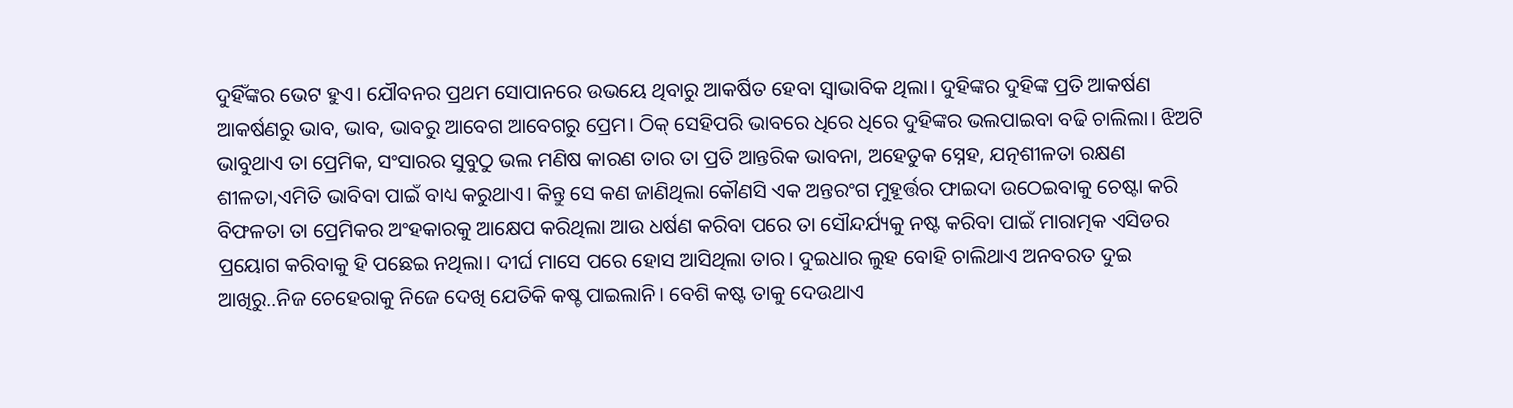ଦୁହିଁଙ୍କର ଭେଟ ହୁଏ। ଯୌବନର ପ୍ରଥମ ସୋପାନରେ ଉଭୟେ ଥିବାରୁ ଆକର୍ଷିତ ହେବା ସ୍ବାଭାବିକ ଥିଲା। ଦୁହିଙ୍କର ଦୁହିଙ୍କ ପ୍ରତି ଆକର୍ଷଣ ଆକର୍ଷଣରୁ ଭାବ, ଭାବ, ଭାବରୁ ଆବେଗ ଆବେଗରୁ ପ୍ରେମ। ଠିକ୍ ସେହିପରି ଭାବରେ ଧିରେ ଧିରେ ଦୁହିଙ୍କର ଭଲପାଇବା ବଢି ଚାଲିଲା। ଝିଅଟି ଭାବୁଥାଏ ତା ପ୍ରେମିକ, ସଂସାରର ସୁବୁଠୁ ଭଲ ମଣିଷ କାରଣ ତାର ତା ପ୍ରତି ଆନ୍ତରିକ ଭାବନା, ଅହେତୁକ ସ୍ନେହ, ଯତ୍ନଶୀଳତା ରକ୍ଷଣ ଶୀଳତା,ଏମିତି ଭାବିବା ପାଇଁ ବାଧ୍ୟ କରୁଥାଏ। କିନ୍ତୁ ସେ କଣ ଜାଣିଥିଲା କୌଣସି ଏକ ଅନ୍ତରଂଗ ମୁହୂର୍ତ୍ତର ଫାଇଦା ଉଠେଇବାକୁ ଚେଷ୍ଟା କରି ବିଫଳତା ତା ପ୍ରେମିକର ଅଂହକାରକୁ ଆକ୍ଷେପ କରିଥିଲା ଆଉ ଧର୍ଷଣ କରିବା ପରେ ତା ସୌନ୍ଦର୍ଯ୍ୟକୁ ନଷ୍ଟ କରିବା ପାଇଁ ମାରାତ୍ମକ ଏସିଡର ପ୍ରୟୋଗ କରିବାକୁ ହି ପଛେଇ ନଥିଲା। ଦୀର୍ଘ ମାସେ ପରେ ହୋସ ଆସିଥିଲା ତାର। ଦୁଇଧାର ଲୁହ ବୋହି ଚାଲିଥାଏ ଅନବରତ ଦୁଇ ଆଖିରୁ..ନିଜ ଚେହେରାକୁ ନିଜେ ଦେଖି ଯେତିକି କଷ୍ଚ ପାଇଲାନି। ବେଶି କଷ୍ଟ ତାକୁ ଦେଉଥାଏ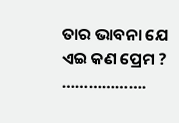ତାର ଭାବନା ଯେ ଏଇ କଣ ପ୍ରେମ ?
……………….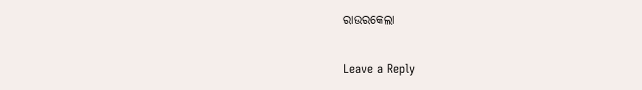ରାଉରକେଲା

Leave a Reply